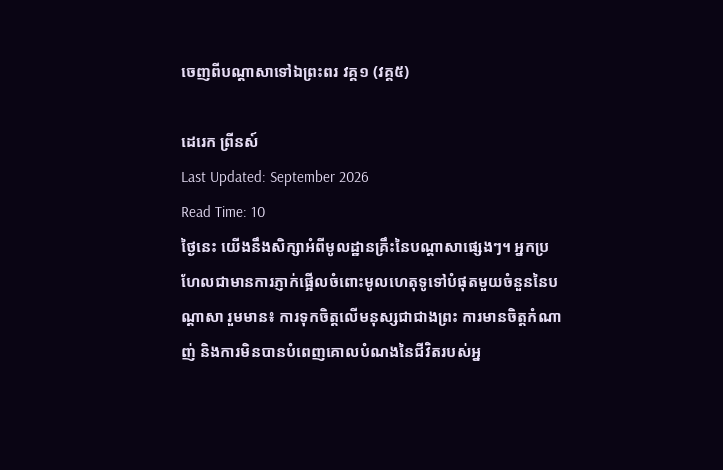ចេញពីបណ្តាសាទៅឯព្រះពរ វគ្គ១ (វគ្គ៥)

ដេរេក ព្រីនស៍
Last Updated: September 2026
Read Time: 10
ថ្ងៃនេះ យើងនឹងសិក្សាអំពីមូលដ្ឋានគ្រឹះនៃបណ្តាសាផ្សេងៗ។ អ្នកប្រហែលជាមានការភ្ញាក់ផ្អើលចំពោះមូលហេតុទូទៅបំផុតមួយចំនួននៃបណ្តាសា រួមមាន៖ ការទុកចិត្តលើមនុស្សជាជាងព្រះ ការមានចិត្តកំណាញ់ និងការមិនបានបំពេញគោលបំណងនៃជីវិតរបស់អ្ន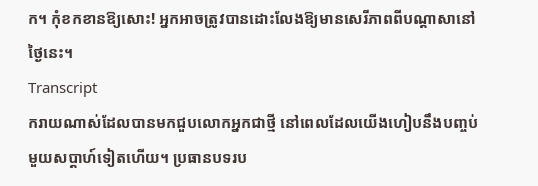ក។ កុំខកខានឱ្យសោះ! អ្នកអាចត្រូវបានដោះលែងឱ្យមានសេរីភាពពីបណ្តាសានៅថ្ងៃនេះ។
Transcript
ករាយណាស់ដែលបានមកជួបលោកអ្នកជាថ្មី នៅពេលដែលយើងហៀបនឹងបញ្ចប់មួយសប្ដាហ៍ទៀតហើយ។ ប្រធានបទរប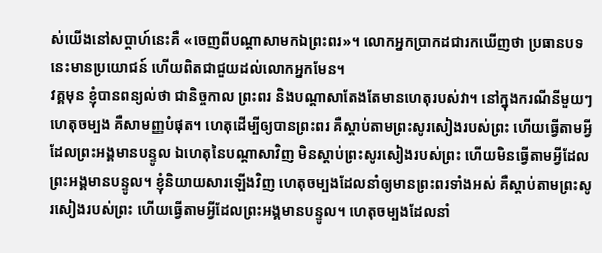ស់យើងនៅសប្ដាហ៍នេះគឺ «ចេញពីបណ្ដាសាមកឯព្រះពរ»។ លោកអ្នកប្រាកដជារកឃើញថា ប្រធានបទនេះមានប្រយោជន៍ ហើយពិតជាជួយដល់លោកអ្នកមែន។
វគ្គមុន ខ្ញុំបានពន្យល់ថា ជានិច្ចកាល ព្រះពរ និងបណ្ដាសាតែងតែមានហេតុរបស់វា។ នៅក្នុងករណីនីមួយៗ ហេតុចម្បង គឺសាមញ្ញបំផុត។ ហេតុដើម្បីឲ្យបានព្រះពរ គឺស្តាប់តាមព្រះសូរសៀងរបស់ព្រះ ហើយធ្វើតាមអ្វីដែលព្រះអង្គមានបន្ទូល ឯហេតុនៃបណ្ដាសាវិញ មិនស្តាប់ព្រះសូរសៀងរបស់ព្រះ ហើយមិនធ្វើតាមអ្វីដែលព្រះអង្គមានបន្ទូល។ ខ្ញុំនិយាយសារឡើងវិញ ហេតុចម្បងដែលនាំឲ្យមានព្រះពរទាំងអស់ គឺស្តាប់តាមព្រះសូរសៀងរបស់ព្រះ ហើយធ្វើតាមអ្វីដែលព្រះអង្គមានបន្ទូល។ ហេតុចម្បងដែលនាំ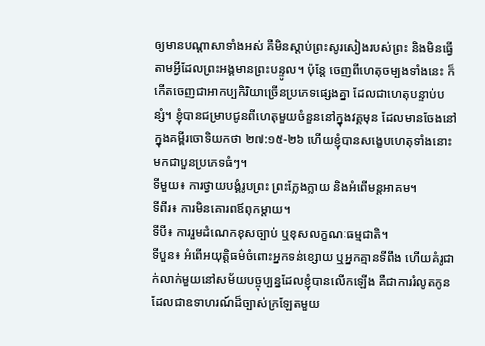ឲ្យមានបណ្ដាសាទាំងអស់ គឺមិនស្តាប់ព្រះសូរសៀងរបស់ព្រះ និងមិនធ្វើតាមអ្វីដែលព្រះអង្គមានព្រះបន្ទូល។ ប៉ុន្តែ ចេញពីហេតុចម្បងទាំងនេះ ក៏កើតចេញជាអាកប្បកិរិយាច្រើនប្រភេទផ្សេងគ្នា ដែលជាហេតុបន្ទាប់បន្សំ។ ខ្ញុំបានជម្រាបជូនពីហេតុមួយចំនួននៅក្នុងវគ្គមុន ដែលមានចែងនៅក្នុងគម្ពីរចោទិយកថា ២៧:១៥-២៦ ហើយខ្ញុំបានសង្ខេបហេតុទាំងនោះ មកជាបួនប្រភេទធំៗ។
ទីមួយ៖ ការថ្វាយបង្គំរូបព្រះ ព្រះក្លែងក្លាយ និងអំពើមន្តអាគម។
ទីពីរ៖ ការមិនគោរពឪពុកម្ដាយ។
ទីបី៖ ការរួមដំណេកខុសច្បាប់ ឬខុសលក្ខណៈធម្មជាតិ។
ទីបួន៖ អំពើអយុត្តិធម៌ចំពោះអ្នកទន់ខ្សោយ ឬអ្នកគ្មានទីពឹង ហើយគំរូជាក់លាក់មួយនៅសម័យបច្ចុប្បន្នដែលខ្ញុំបានលើកឡើង គឺជាការរំលូតកូន ដែលជាឧទាហរណ៍ដ៏ច្បាស់ក្រឡែតមួយ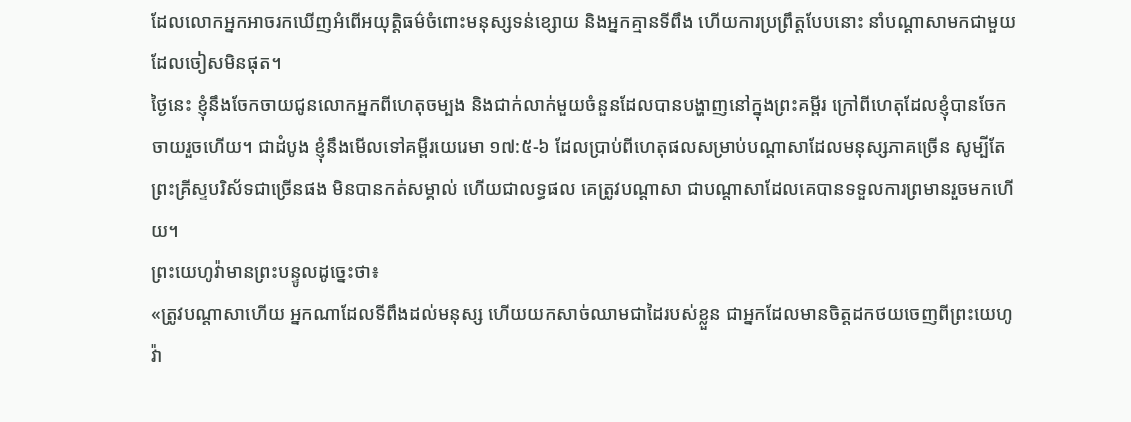ដែលលោកអ្នកអាចរកឃើញអំពើអយុត្តិធម៌ចំពោះមនុស្សទន់ខ្សោយ និងអ្នកគ្មានទីពឹង ហើយការប្រព្រឹត្តបែបនោះ នាំបណ្ដាសាមកជាមួយដែលចៀសមិនផុត។
ថ្ងៃនេះ ខ្ញុំនឹងចែកចាយជូនលោកអ្នកពីហេតុចម្បង និងជាក់លាក់មួយចំនួនដែលបានបង្ហាញនៅក្នុងព្រះគម្ពីរ ក្រៅពីហេតុដែលខ្ញុំបានចែកចាយរួចហើយ។ ជាដំបូង ខ្ញុំនឹងមើលទៅគម្ពីរយេរេមា ១៧:៥-៦ ដែលប្រាប់ពីហេតុផលសម្រាប់បណ្ដាសាដែលមនុស្សភាគច្រើន សូម្បីតែព្រះគ្រីស្ទបរិស័ទជាច្រើនផង មិនបានកត់សម្គាល់ ហើយជាលទ្ធផល គេត្រូវបណ្ដាសា ជាបណ្ដាសាដែលគេបានទទួលការព្រមានរួចមកហើយ។
ព្រះយេហូវ៉ាមានព្រះបន្ទូលដូច្នេះថា៖
«ត្រូវបណ្ដាសាហើយ អ្នកណាដែលទីពឹងដល់មនុស្ស ហើយយកសាច់ឈាមជាដៃរបស់ខ្លួន ជាអ្នកដែលមានចិត្តដកថយចេញពីព្រះយេហូវ៉ា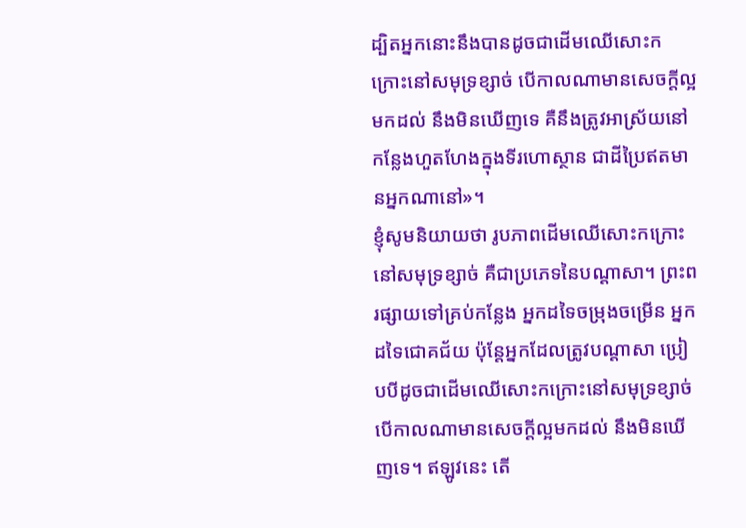ដ្បិតអ្នកនោះនឹងបានដូចជាដើមឈើសោះកក្រោះនៅសមុទ្រខ្សាច់ បើកាលណាមានសេចក្តីល្អមកដល់ នឹងមិនឃើញទេ គឺនឹងត្រូវអាស្រ័យនៅកន្លែងហួតហែងក្នុងទីរហោស្ថាន ជាដីប្រៃឥតមានអ្នកណានៅ»។
ខ្ញុំសូមនិយាយថា រូបភាពដើមឈើសោះកក្រោះនៅសមុទ្រខ្សាច់ គឺជាប្រភេទនៃបណ្ដាសា។ ព្រះពរផ្សាយទៅគ្រប់កន្លែង អ្នកដទៃចម្រុងចម្រើន អ្នកដទៃជោគជ័យ ប៉ុន្តែអ្នកដែលត្រូវបណ្ដាសា ប្រៀបបីដូចជាដើមឈើសោះកក្រោះនៅសមុទ្រខ្សាច់ បើកាលណាមានសេចក្តីល្អមកដល់ នឹងមិនឃើញទេ។ ឥឡូវនេះ តើ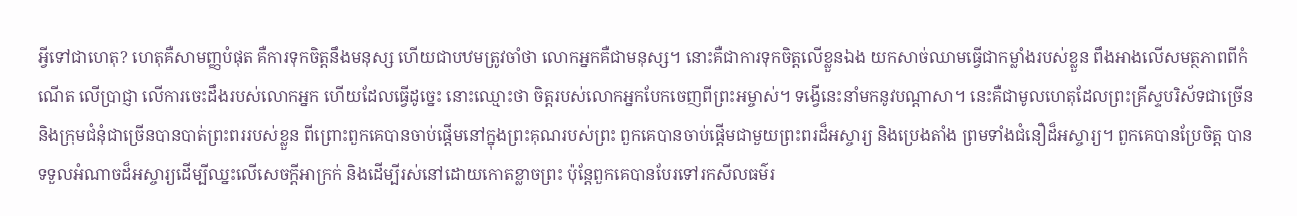អ្វីទៅជាហេតុ? ហេតុគឺសាមញ្ញបំផុត គឺការទុកចិត្តនឹងមនុស្ស ហើយជាបឋមត្រូវចាំថា លោកអ្នកគឺជាមនុស្ស។ នោះគឺជាការទុកចិត្តលើខ្លួនឯង យកសាច់ឈាមធ្វើជាកម្លាំងរបស់ខ្លួន ពឹងអាងលើសមត្ថភាពពីកំណើត លើប្រាជ្ញា លើការចេះដឹងរបស់លោកអ្នក ហើយដែលធ្វើដូច្នេះ នោះឈ្មោះថា ចិត្តរបស់លោកអ្នកបែកចេញពីព្រះអម្ចាស់។ ទង្វើនេះនាំមកនូវបណ្ដាសា។ នេះគឺជាមូលហេតុដែលព្រះគ្រីស្ទបរិស័ទជាច្រើន និងក្រុមជំនុំជាច្រើនបានបាត់ព្រះពររបស់ខ្លួន ពីព្រោះពួកគេបានចាប់ផ្ដើមនៅក្នុងព្រះគុណរបស់ព្រះ ពួកគេបានចាប់ផ្ដើមជាមួយព្រះពរដ៏អស្ចារ្យ និងប្រេងតាំង ព្រមទាំងជំនឿដ៏អស្ចារ្យ។ ពួកគេបានប្រែចិត្ត បានទទួលអំណាចដ៏អស្ចារ្យដើម្បីឈ្នះលើសេចក្តីអាក្រក់ និងដើម្បីរស់នៅដោយកោតខ្លាចព្រះ ប៉ុន្តែពួកគេបានបែរទៅរកសីលធម៌រ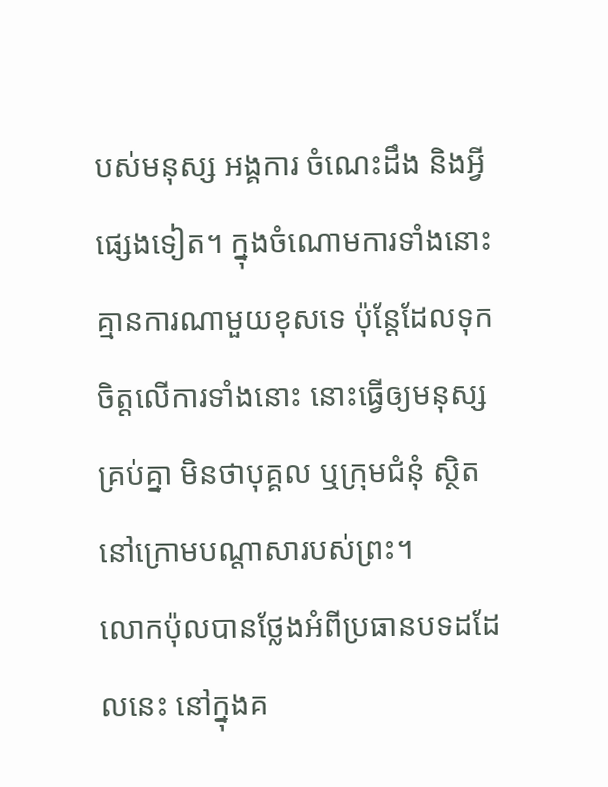បស់មនុស្ស អង្គការ ចំណេះដឹង និងអ្វីផ្សេងទៀត។ ក្នុងចំណោមការទាំងនោះ គ្មានការណាមួយខុសទេ ប៉ុន្តែដែលទុកចិត្តលើការទាំងនោះ នោះធ្វើឲ្យមនុស្សគ្រប់គ្នា មិនថាបុគ្គល ឬក្រុមជំនុំ ស្ថិតនៅក្រោមបណ្ដាសារបស់ព្រះ។
លោកប៉ុលបានថ្លែងអំពីប្រធានបទដដែលនេះ នៅក្នុងគ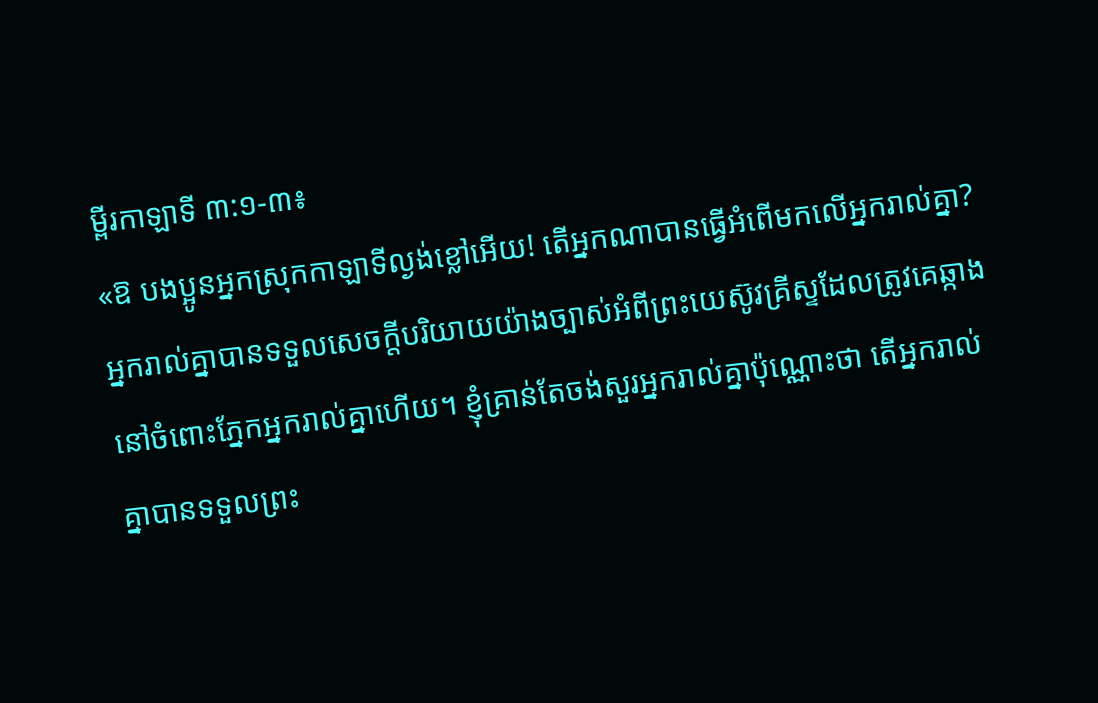ម្ពីរកាឡាទី ៣:១-៣៖
«ឱ បងប្អូនអ្នកស្រុកកាឡាទីល្ងង់ខ្លៅអើយ! តើអ្នកណាបានធ្វើអំពើមកលើអ្នករាល់គ្នា? អ្នករាល់គ្នាបានទទួលសេចក្តីបរិយាយយ៉ាងច្បាស់អំពីព្រះយេស៊ូវគ្រីស្ទដែលត្រូវគេឆ្កាងនៅចំពោះភ្នែកអ្នករាល់គ្នាហើយ។ ខ្ញុំគ្រាន់តែចង់សួរអ្នករាល់គ្នាប៉ុណ្ណោះថា តើអ្នករាល់គ្នាបានទទួលព្រះ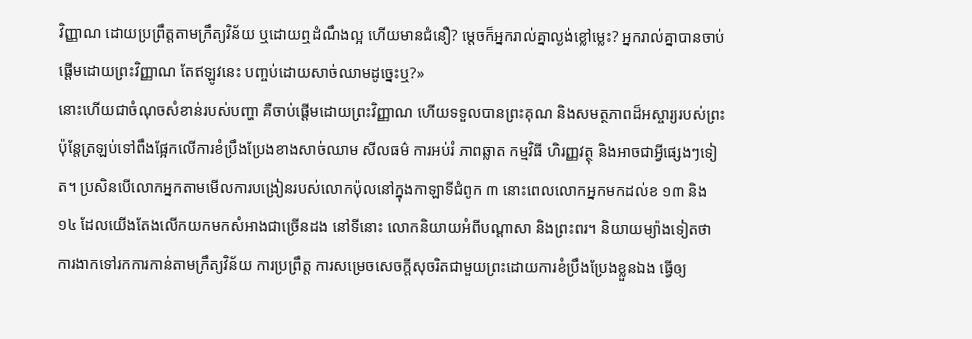វិញ្ញាណ ដោយប្រព្រឹត្តតាមក្រឹត្យវិន័យ ឬដោយឮដំណឹងល្អ ហើយមានជំនឿ? ម្ដេចក៏អ្នករាល់គ្នាល្ងង់ខ្លៅម្លេះ? អ្នករាល់គ្នាបានចាប់ផ្ដើមដោយព្រះវិញ្ញាណ តែឥឡូវនេះ បញ្ចប់ដោយសាច់ឈាមដូច្នេះឬ?»
នោះហើយជាចំណុចសំខាន់របស់បញ្ហា គឺចាប់ផ្ដើមដោយព្រះវិញ្ញាណ ហើយទទួលបានព្រះគុណ និងសមត្ថភាពដ៏អស្ចារ្យរបស់ព្រះ ប៉ុន្តែត្រឡប់ទៅពឹងផ្អែកលើការខំប្រឹងប្រែងខាងសាច់ឈាម សីលធម៌ ការអប់រំ ភាពឆ្លាត កម្មវិធី ហិរញ្ញវត្ថុ និងអាចជាអ្វីផ្សេងៗទៀត។ ប្រសិនបើលោកអ្នកតាមមើលការបង្រៀនរបស់លោកប៉ុលនៅក្នុងកាឡាទីជំពូក ៣ នោះពេលលោកអ្នកមកដល់ខ ១៣ និង ១៤ ដែលយើងតែងលើកយកមកសំអាងជាច្រើនដង នៅទីនោះ លោកនិយាយអំពីបណ្ដាសា និងព្រះពរ។ និយាយម្យ៉ាងទៀតថា ការងាកទៅរកការកាន់តាមក្រឹត្យវិន័យ ការប្រព្រឹត្ត ការសម្រេចសេចក្តីសុចរិតជាមួយព្រះដោយការខំប្រឹងប្រែងខ្លួនឯង ធ្វើឲ្យ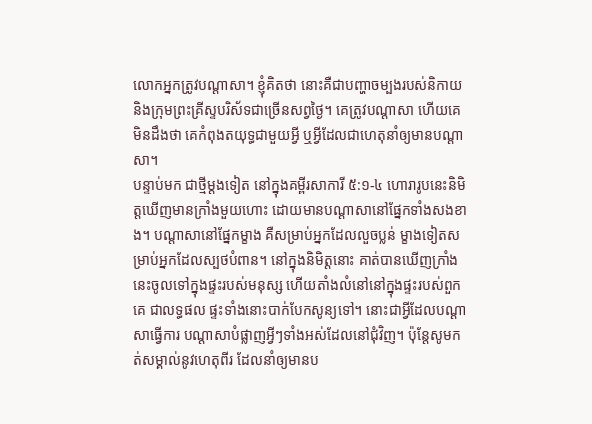លោកអ្នកត្រូវបណ្ដាសា។ ខ្ញុំគិតថា នោះគឺជាបញ្ហាចម្បងរបស់និកាយ និងក្រុមព្រះគ្រីស្ទបរិស័ទជាច្រើនសព្វថ្ងៃ។ គេត្រូវបណ្ដាសា ហើយគេមិនដឹងថា គេកំពុងតយុទ្ធជាមួយអ្វី ឬអ្វីដែលជាហេតុនាំឲ្យមានបណ្ដាសា។
បន្ទាប់មក ជាថ្មីម្ដងទៀត នៅក្នុងគម្ពីរសាការី ៥:១-៤ ហោរារូបនេះនិមិត្តឃើញមានក្រាំងមួយហោះ ដោយមានបណ្ដាសានៅផ្នែកទាំងសងខាង។ បណ្ដាសានៅផ្នែកម្ខាង គឺសម្រាប់អ្នកដែលលួចប្លន់ ម្ខាងទៀតសម្រាប់អ្នកដែលស្បថបំពាន។ នៅក្នុងនិមិត្តនោះ គាត់បានឃើញក្រាំងនេះចូលទៅក្នុងផ្ទះរបស់មនុស្ស ហើយតាំងលំនៅនៅក្នុងផ្ទះរបស់ពួកគេ ជាលទ្ធផល ផ្ទះទាំងនោះបាក់បែកសូន្យទៅ។ នោះជាអ្វីដែលបណ្ដាសាធ្វើការ បណ្ដាសាបំផ្លាញអ្វីៗទាំងអស់ដែលនៅជុំវិញ។ ប៉ុន្តែសូមកត់សម្គាល់នូវហេតុពីរ ដែលនាំឲ្យមានប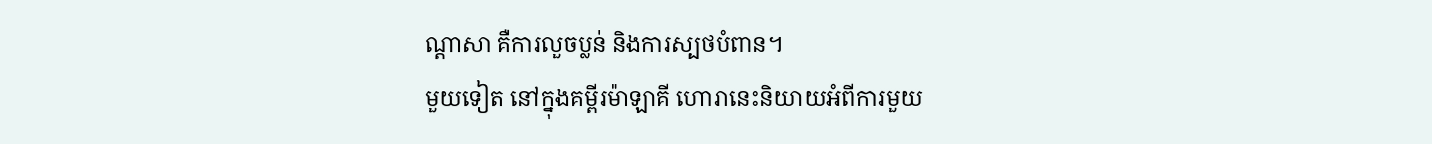ណ្ដាសា គឺការលួចប្លន់ និងការស្បថបំពាន។
មួយទៀត នៅក្នុងគម្ពីរម៉ាឡាគី ហោរានេះនិយាយអំពីការមួយ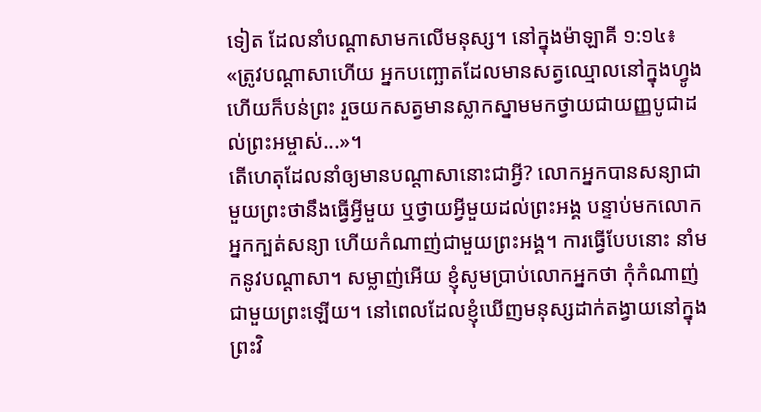ទៀត ដែលនាំបណ្ដាសាមកលើមនុស្ស។ នៅក្នុងម៉ាឡាគី ១:១៤៖
«ត្រូវបណ្ដាសាហើយ អ្នកបញ្ឆោតដែលមានសត្វឈ្មោលនៅក្នុងហ្វូង ហើយក៏បន់ព្រះ រួចយកសត្វមានស្លាកស្នាមមកថ្វាយជាយញ្ញបូជាដល់ព្រះអម្ចាស់...»។
តើហេតុដែលនាំឲ្យមានបណ្ដាសានោះជាអ្វី? លោកអ្នកបានសន្យាជាមួយព្រះថានឹងធ្វើអ្វីមួយ ឬថ្វាយអ្វីមួយដល់ព្រះអង្គ បន្ទាប់មកលោកអ្នកក្បត់សន្យា ហើយកំណាញ់ជាមួយព្រះអង្គ។ ការធ្វើបែបនោះ នាំមកនូវបណ្ដាសា។ សម្លាញ់អើយ ខ្ញុំសូមប្រាប់លោកអ្នកថា កុំកំណាញ់ជាមួយព្រះឡើយ។ នៅពេលដែលខ្ញុំឃើញមនុស្សដាក់តង្វាយនៅក្នុងព្រះវិ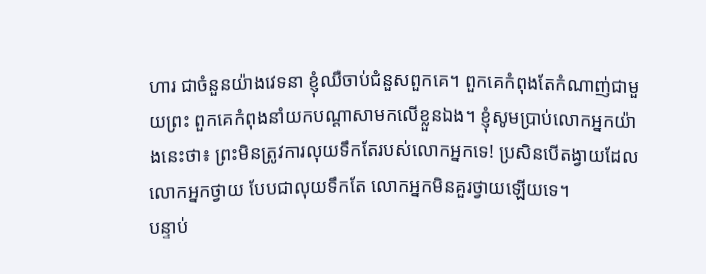ហារ ជាចំនួនយ៉ាងវេទនា ខ្ញុំឈឺចាប់ជំនួសពួកគេ។ ពួកគេកំពុងតែកំណាញ់ជាមួយព្រះ ពួកគេកំពុងនាំយកបណ្ដាសាមកលើខ្លួនឯង។ ខ្ញុំសូមប្រាប់លោកអ្នកយ៉ាងនេះថា៖ ព្រះមិនត្រូវការលុយទឹកតែរបស់លោកអ្នកទេ! ប្រសិនបើតង្វាយដែលលោកអ្នកថ្វាយ បែបជាលុយទឹកតែ លោកអ្នកមិនគួរថ្វាយឡើយទេ។
បន្ទាប់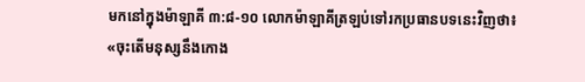មកនៅក្នុងម៉ាឡាគី ៣:៨-១០ លោកម៉ាឡាគីត្រឡប់ទៅរកប្រធានបទនេះវិញថា៖
«ចុះតើមនុស្សនឹងកោង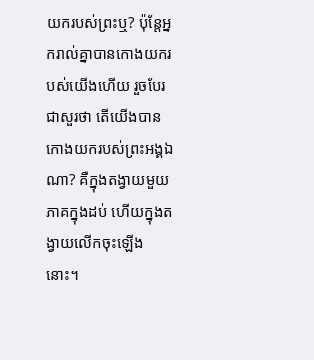យករបស់ព្រះឬ? ប៉ុន្តែអ្នករាល់គ្នាបានកោងយករបស់យើងហើយ រួចបែរជាសួរថា តើយើងបានកោងយករបស់ព្រះអង្គឯណា? គឺក្នុងតង្វាយមួយភាគក្នុងដប់ ហើយក្នុងតង្វាយលើកចុះឡើងនោះ។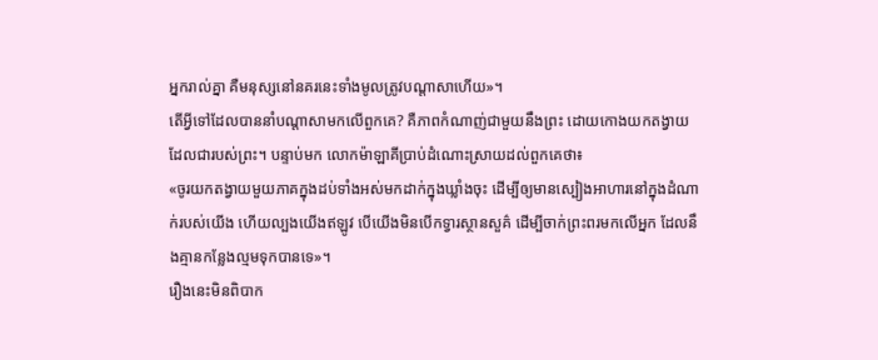អ្នករាល់គ្នា គឺមនុស្សនៅនគរនេះទាំងមូលត្រូវបណ្ដាសាហើយ»។
តើអ្វីទៅដែលបាននាំបណ្ដាសាមកលើពួកគេ? គឺភាពកំណាញ់ជាមួយនឹងព្រះ ដោយកោងយកតង្វាយដែលជារបស់ព្រះ។ បន្ទាប់មក លោកម៉ាឡាគីប្រាប់ដំណោះស្រាយដល់ពួកគេថា៖
«ចូរយកតង្វាយមួយភាគក្នុងដប់ទាំងអស់មកដាក់ក្នុងឃ្លាំងចុះ ដើម្បីឲ្យមានស្បៀងអាហារនៅក្នុងដំណាក់របស់យើង ហើយល្បងយើងឥឡូវ បើយើងមិនបើកទ្វារស្ថានសួគ៌ ដើម្បីចាក់ព្រះពរមកលើអ្នក ដែលនឹងគ្មានកន្លែងល្មមទុកបានទេ»។
រឿងនេះមិនពិបាក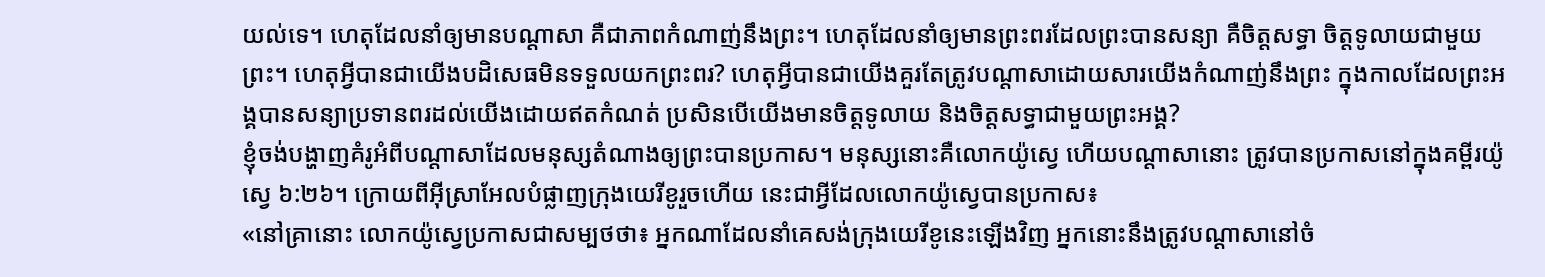យល់ទេ។ ហេតុដែលនាំឲ្យមានបណ្ដាសា គឺជាភាពកំណាញ់នឹងព្រះ។ ហេតុដែលនាំឲ្យមានព្រះពរដែលព្រះបានសន្យា គឺចិត្តសទ្ធា ចិត្តទូលាយជាមួយព្រះ។ ហេតុអ្វីបានជាយើងបដិសេធមិនទទួលយកព្រះពរ? ហេតុអ្វីបានជាយើងគួរតែត្រូវបណ្ដាសាដោយសារយើងកំណាញ់នឹងព្រះ ក្នុងកាលដែលព្រះអង្គបានសន្យាប្រទានពរដល់យើងដោយឥតកំណត់ ប្រសិនបើយើងមានចិត្តទូលាយ និងចិត្តសទ្ធាជាមួយព្រះអង្គ?
ខ្ញុំចង់បង្ហាញគំរូអំពីបណ្ដាសាដែលមនុស្សតំណាងឲ្យព្រះបានប្រកាស។ មនុស្សនោះគឺលោកយ៉ូស្វេ ហើយបណ្ដាសានោះ ត្រូវបានប្រកាសនៅក្នុងគម្ពីរយ៉ូស្វេ ៦:២៦។ ក្រោយពីអ៊ីស្រាអែលបំផ្លាញក្រុងយេរីខូរួចហើយ នេះជាអ្វីដែលលោកយ៉ូស្វេបានប្រកាស៖
«នៅគ្រានោះ លោកយ៉ូស្វេប្រកាសជាសម្បថថា៖ អ្នកណាដែលនាំគេសង់ក្រុងយេរីខូនេះឡើងវិញ អ្នកនោះនឹងត្រូវបណ្ដាសានៅចំ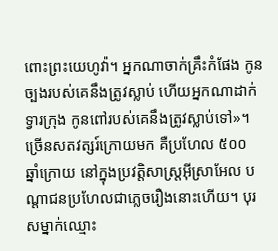ពោះព្រះយេហូវ៉ា។ អ្នកណាចាក់គ្រឹះកំផែង កូនច្បងរបស់គេនឹងត្រូវស្លាប់ ហើយអ្នកណាដាក់ទ្វារក្រុង កូនពៅរបស់គេនឹងត្រូវស្លាប់ទៅ»។
ច្រើនសតវត្សរ៍ក្រោយមក គឺប្រហែល ៥០០ ឆ្នាំក្រោយ នៅក្នុងប្រវត្តិសាស្ត្រអ៊ីស្រាអែល បណ្ដាជនប្រហែលជាភ្លេចរឿងនោះហើយ។ បុរសម្នាក់ឈ្មោះ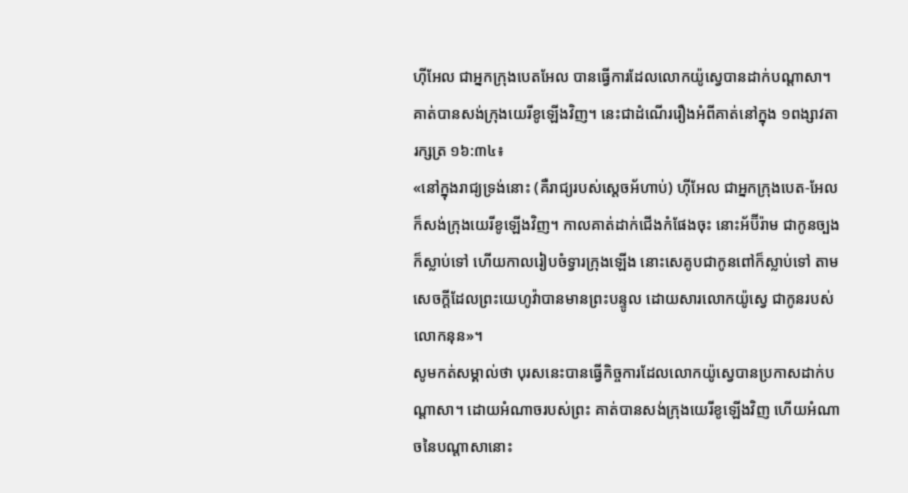ហ៊ីអែល ជាអ្នកក្រុងបេតអែល បានធ្វើការដែលលោកយ៉ូស្វេបានដាក់បណ្ដាសា។ គាត់បានសង់ក្រុងយេរីខូឡើងវិញ។ នេះជាដំណើររឿងអំពីគាត់នៅក្នុង ១ពង្សាវតារក្សត្រ ១៦:៣៤៖
«នៅក្នុងរាជ្យទ្រង់នោះ (គឺរាជ្យរបស់ស្តេចអ័ហាប់) ហ៊ីអែល ជាអ្នកក្រុងបេត-អែលក៏សង់ក្រុងយេរីខូឡើងវិញ។ កាលគាត់ដាក់ជើងកំផែងចុះ នោះអ័ប៊ីរ៉ាម ជាកូនច្បងក៏ស្លាប់ទៅ ហើយកាលរៀបចំទ្វារក្រុងឡើង នោះសេគូបជាកូនពៅក៏ស្លាប់ទៅ តាមសេចក្តីដែលព្រះយេហូវ៉ាបានមានព្រះបន្ទូល ដោយសារលោកយ៉ូស្វេ ជាកូនរបស់លោកនុន»។
សូមកត់សម្គាល់ថា បុរសនេះបានធ្វើកិច្ចការដែលលោកយ៉ូស្វេបានប្រកាសដាក់បណ្ដាសា។ ដោយអំណាចរបស់ព្រះ គាត់បានសង់ក្រុងយេរីខូឡើងវិញ ហើយអំណាចនៃបណ្ដាសានោះ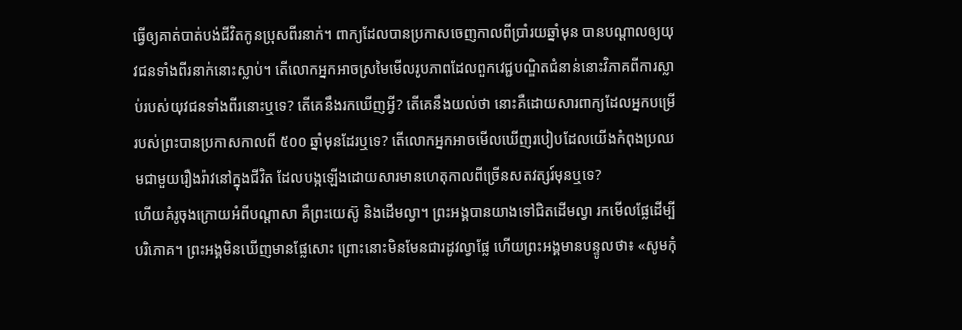ធ្វើឲ្យគាត់បាត់បង់ជីវិតកូនប្រុសពីរនាក់។ ពាក្យដែលបានប្រកាសចេញកាលពីប្រាំរយឆ្នាំមុន បានបណ្ដាលឲ្យយុវជនទាំងពីរនាក់នោះស្លាប់។ តើលោកអ្នកអាចស្រមៃមើលរូបភាពដែលពួកវេជ្ជបណ្ឌិតជំនាន់នោះវិភាគពីការស្លាប់របស់យុវជនទាំងពីរនោះឬទេ? តើគេនឹងរកឃើញអ្វី? តើគេនឹងយល់ថា នោះគឺដោយសារពាក្យដែលអ្នកបម្រើរបស់ព្រះបានប្រកាសកាលពី ៥០០ ឆ្នាំមុនដែរឬទេ? តើលោកអ្នកអាចមើលឃើញរបៀបដែលយើងកំពុងប្រឈមជាមួយរឿងរ៉ាវនៅក្នុងជីវិត ដែលបង្កឡើងដោយសារមានហេតុកាលពីច្រើនសតវត្សរ៍មុនឬទេ?
ហើយគំរូចុងក្រោយអំពីបណ្ដាសា គឺព្រះយេស៊ូ និងដើមល្វា។ ព្រះអង្គបានយាងទៅជិតដើមល្វា រកមើលផ្លែដើម្បីបរិភោគ។ ព្រះអង្គមិនឃើញមានផ្លែសោះ ព្រោះនោះមិនមែនជារដូវល្វាផ្លែ ហើយព្រះអង្គមានបន្ទូលថា៖ «សូមកុំ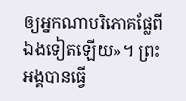ឲ្យអ្នកណាបរិភោគផ្លែពីឯងទៀតឡើយ»។ ព្រះអង្គបានធ្វើ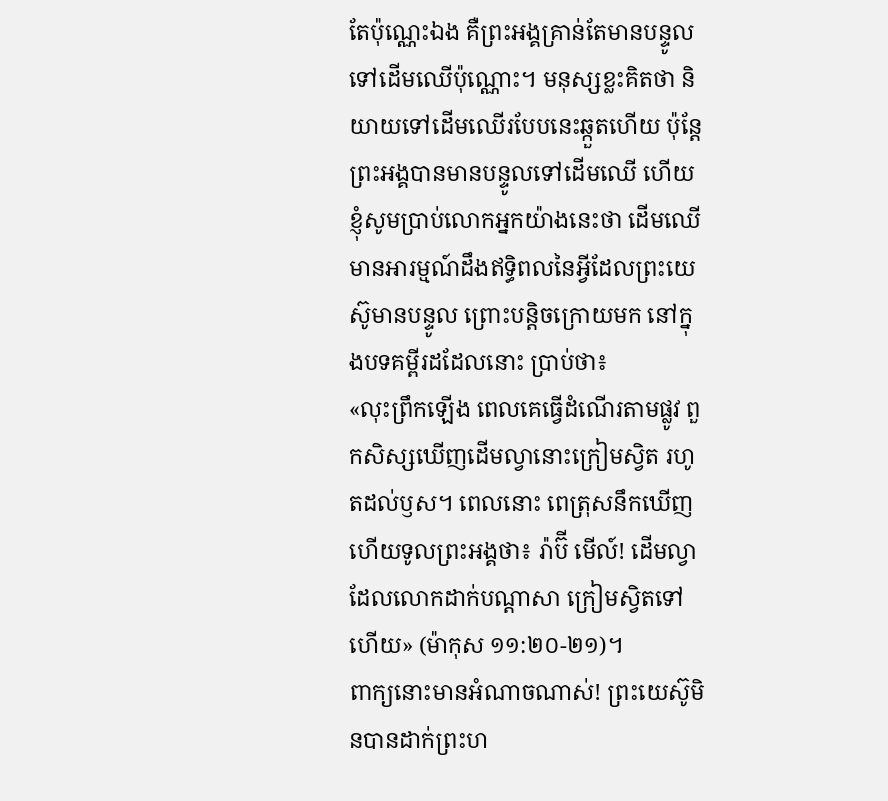តែប៉ុណ្ណេះឯង គឺព្រះអង្គគ្រាន់តែមានបន្ទូលទៅដើមឈើប៉ុណ្ណោះ។ មនុស្សខ្លះគិតថា និយាយទៅដើមឈើរបែបនេះឆ្កួតហើយ ប៉ុន្តែព្រះអង្គបានមានបន្ទូលទៅដើមឈើ ហើយខ្ញុំសូមប្រាប់លោកអ្នកយ៉ាងនេះថា ដើមឈើមានអារម្មណ៍ដឹងឥទ្ធិពលនៃអ្វីដែលព្រះយេស៊ូមានបន្ទូល ព្រោះបន្តិចក្រោយមក នៅក្នុងបទគម្ពីរដដែលនោះ ប្រាប់ថា៖
«លុះព្រឹកឡើង ពេលគេធ្វើដំណើរតាមផ្លូវ ពួកសិស្សឃើញដើមល្វានោះក្រៀមស្វិត រហូតដល់ឫស។ ពេលនោះ ពេត្រុសនឹកឃើញ ហើយទូលព្រះអង្គថា៖ រ៉ាប៊ី មើល៍! ដើមល្វាដែលលោកដាក់បណ្ដាសា ក្រៀមស្វិតទៅហើយ» (ម៉ាកុស ១១:២០-២១)។
ពាក្យនោះមានអំណាចណាស់! ព្រះយេស៊ូមិនបានដាក់ព្រះហ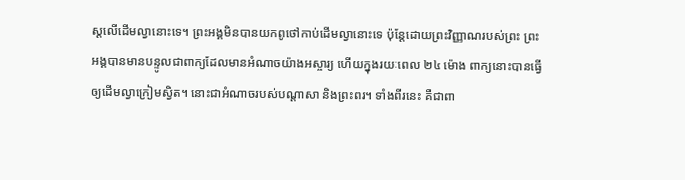ស្តលើដើមល្វានោះទេ។ ព្រះអង្គមិនបានយកពូថៅកាប់ដើមល្វានោះទេ ប៉ុន្តែដោយព្រះវិញ្ញាណរបស់ព្រះ ព្រះអង្គបានមានបន្ទូលជាពាក្យដែលមានអំណាចយ៉ាងអស្ចារ្យ ហើយក្នុងរយៈពេល ២៤ ម៉ោង ពាក្យនោះបានធ្វើឲ្យដើមល្វាក្រៀមស្វិត។ នោះជាអំណាចរបស់បណ្ដាសា និងព្រះពរ។ ទាំងពីរនេះ គឺជាពា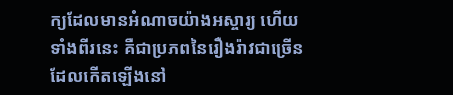ក្យដែលមានអំណាចយ៉ាងអស្ចារ្យ ហើយទាំងពីរនេះ គឺជាប្រភពនៃរឿងរ៉ាវជាច្រើនដែលកើតឡើងនៅ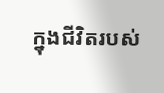ក្នុងជីវិតរបស់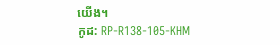យើង។
កូដ: RP-R138-105-KHM